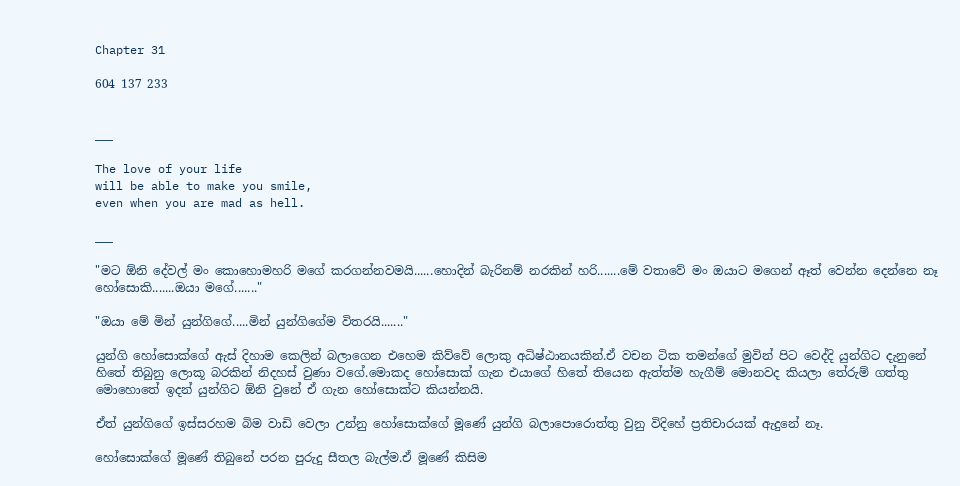Chapter 31

604 137 233


___

The love of your life
will be able to make you smile,
even when you are mad as hell.

___

"මට ඕනි දේවල් මං කොහොමහරි මගේ කරගන්නවමයි......හොදින් බැරිනම් නරකින් හරි.......මේ වතාවේ මං ඔයාට මගෙන් ඈත් වෙන්න දෙන්නෙ නෑ හෝසොකි.......ඔයා මගේ......."

"ඔයා මේ මින් යුන්ගිගේ.....මින් යුන්ගිගේම විතරයි......."

යුන්ගි හෝසොක්ගේ ඇස් දිහාම කෙලින් බලාගෙන එහෙම කිව්වේ ලොකු අධිෂ්ඨානයකින්.ඒ වචන ටික තමන්ගේ මුවින් පිට වෙද්දි යුන්ගිට දැනුනේ හිතේ තිබුනු ලොකූ බරකින් නිදහස් වුණා වගේ.මොකද හෝසොක් ගැන එයාගේ හිතේ තියෙන ඇත්ත්ම හැගීම් මොනවද කියලා තේරුම් ගත්තු මොහොතේ ඉදන් යුන්ගිට ඕනි වුනේ ඒ ගැන හෝසොක්ට කියන්නයි.

ඒත් යුන්ගිගේ ඉස්සරහම බිම වාඩි වෙලා උන්නු හෝසොක්ගේ මූණේ යුන්ගි බලාපොරොත්තු වුනු විදිහේ ප්‍රතිචාරයක් ඇදුනේ නෑ.

හෝසොක්ගේ මූණේ තිබුනේ පරන පුරුදු සීතල බැල්ම.ඒ මූණේ කිසිම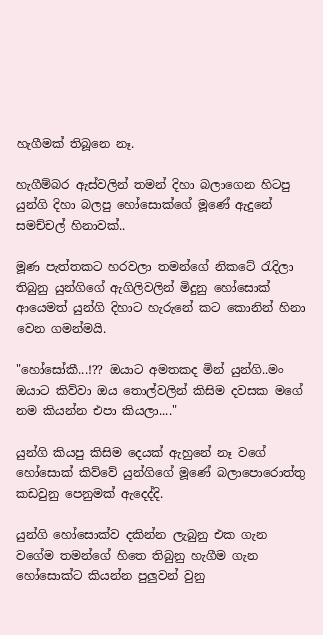හැගීමක් තිබූනෙ නෑ.

හැගීම්බර ඇස්වලින් තමන් දිහා බලාගෙන හිටපු යුන්ගි දිහා බලපු හෝසොක්ගේ මූණේ ඇදුනේ සමච්චල් හිනාවක්..

මූණ පැත්‍තකට හරවලා තමන්ගේ නිකටේ රැදිලා තිබුනු යුන්ගිගේ ඇගිලිවලින් මිදුනු හෝසොක් ආයෙමත් යුන්ගි දිහාට හැරුනේ කට කොනින් හිනා වෙන ගමන්මයි.

"හෝසෝකී...!?? ඔයාට අමතකද මින් යුන්ගි..මං ඔයාට කිව්වා ඔය තොල්වලින් කිසිම දවසක මගේ නම කියන්න එපා කියලා...."

යුන්ගි කියපු කිසිම දෙයක් ඇහුනේ නෑ වගේ හෝසොක් කිව්වේ යුන්ගිගේ මූණේ බලාපොරොත්තු කඩවුනු පෙනුමක් ඇදෙද්දි.

යුන්ගි හෝසොක්ව දකින්න ලැබුනු එක ගැන වගේම තමන්ගේ හිතෙ තිබුනු හැගීම ගැන හෝසොක්ට කියන්න පුලුවන් වුනු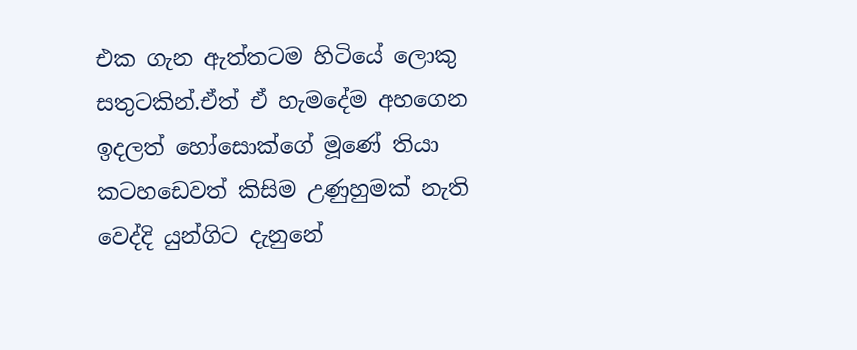එක ගැන ඇත්තටම හිටියේ ලොකු සතුටකින්.ඒත් ඒ හැමදේම අහගෙන ඉදලත් හෝසොක්ගේ මූණේ තියා කටහඩෙවත් කිසිම උණුහුමක් නැති වෙද්දි යුන්ගිට දැනුනේ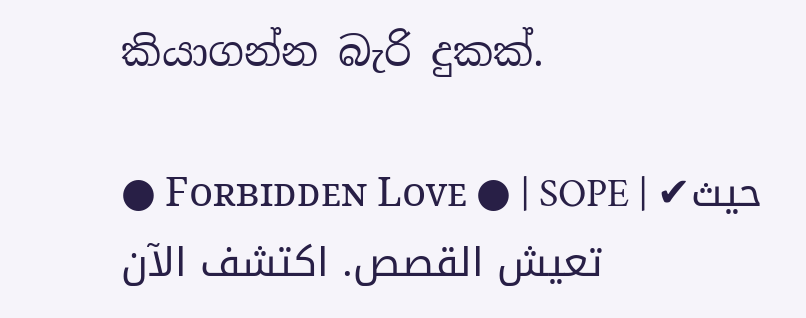කියාගන්න බැරි දුකක්.

● Fᴏʀʙɪᴅᴅᴇɴ Lᴏᴠᴇ ● | SOPE | ✔حيث تعيش القصص. اكتشف الآن